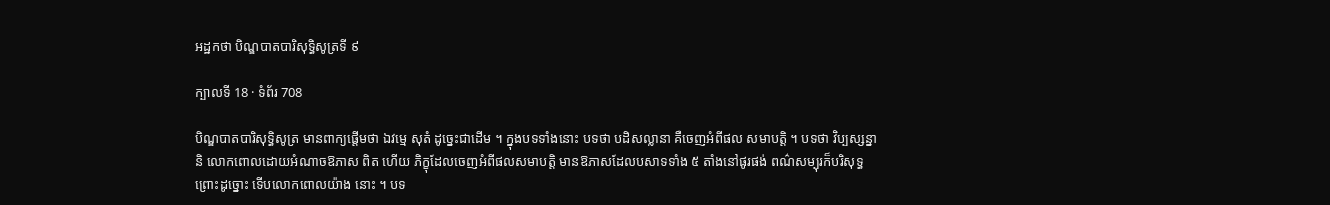អដ្ឋកថា បិណ្ឌបាតបារិសុទ្ធិសូត្រទី ៩

ក្បាលទី 18 · ទំព័រ 708

បិណ្ឌបាតបារិសុទ្ធិសូត្រ មានពាក្យផ្តើមថា ឯវម្មេ សុតំ ដូច្នេះជាដើម ។ ក្នុងបទទាំងនោះ បទថា បដិសល្លានា គឺចេញអំពីផល សមាបត្តិ ។ បទថា វិប្បស្សន្នានិ លោកពោលដោយអំណាចឱភាស ពិត ហើយ ភិក្ខុដែលចេញអំពីផលសមាបត្តិ មានឱភាសដែលបសាទទាំង ៥ តាំងនៅផូរផង់ ពណ៌សម្បុរក៏បរិសុទ្ធ ព្រោះដូច្នោះ ទើបលោកពោលយ៉ាង នោះ ។ បទ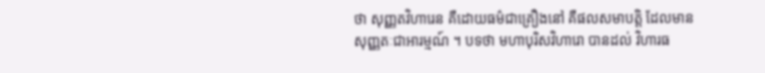ថា សុញ្ញតវិហារេន គឺដោយធម៌ជាគ្រឿងនៅ គឺផលសមាបត្តិ ដែលមានសុញ្ញតៈជាអារម្មណ៍ ។ បទថា មហាបុរិសវិហារោ បានដល់ វិហារធ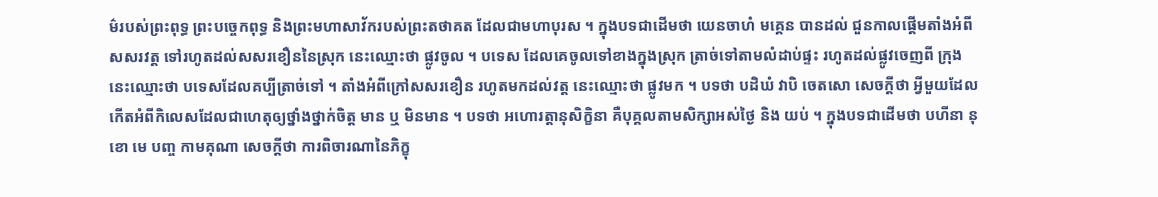ម៌របស់ព្រះពុទ្ធ ព្រះបច្ចេកពុទ្ធ និងព្រះមហាសាវ័ករបស់ព្រះតថាគត ដែលជាមហាបុរស ។ ក្នុងបទជាដើមថា យេនចាហំ មគ្គេន បានដល់ ជួនកាលផ្តើមតាំងអំពី សសរវត្ត ទៅរហូតដល់សសរខឿននៃស្រុក នេះឈ្មោះថា ផ្លូវចូល ។ បទេស ដែលគេចូលទៅខាងក្នុងស្រុក ត្រាច់ទៅតាមលំដាប់ផ្ទះ រហូតដល់ផ្លូវចេញពី ក្រុង នេះឈ្មោះថា បទេសដែលគប្បីត្រាច់ទៅ ។ តាំងអំពីក្រៅសសរខឿន រហូតមកដល់វត្ត នេះឈ្មោះថា ផ្លូវមក ។ បទថា បដិឃំ វាបិ ចេតសោ សេចក្តីថា អ្វីមួយដែលកើតអំពីកិលេសដែលជាហេតុឲ្យថ្នាំងថ្នាក់ចិត្ត មាន ឬ មិនមាន ។ បទថា អហោរត្តានុសិក្ខិនា គឺបុគ្គលតាមសិក្សាអស់ថ្ងៃ និង យប់ ។ ក្នុងបទជាដើមថា បហីនា នុ ខោ មេ បញ្ច កាមគុណា សេចក្តីថា ការពិចារណានៃភិក្ខុ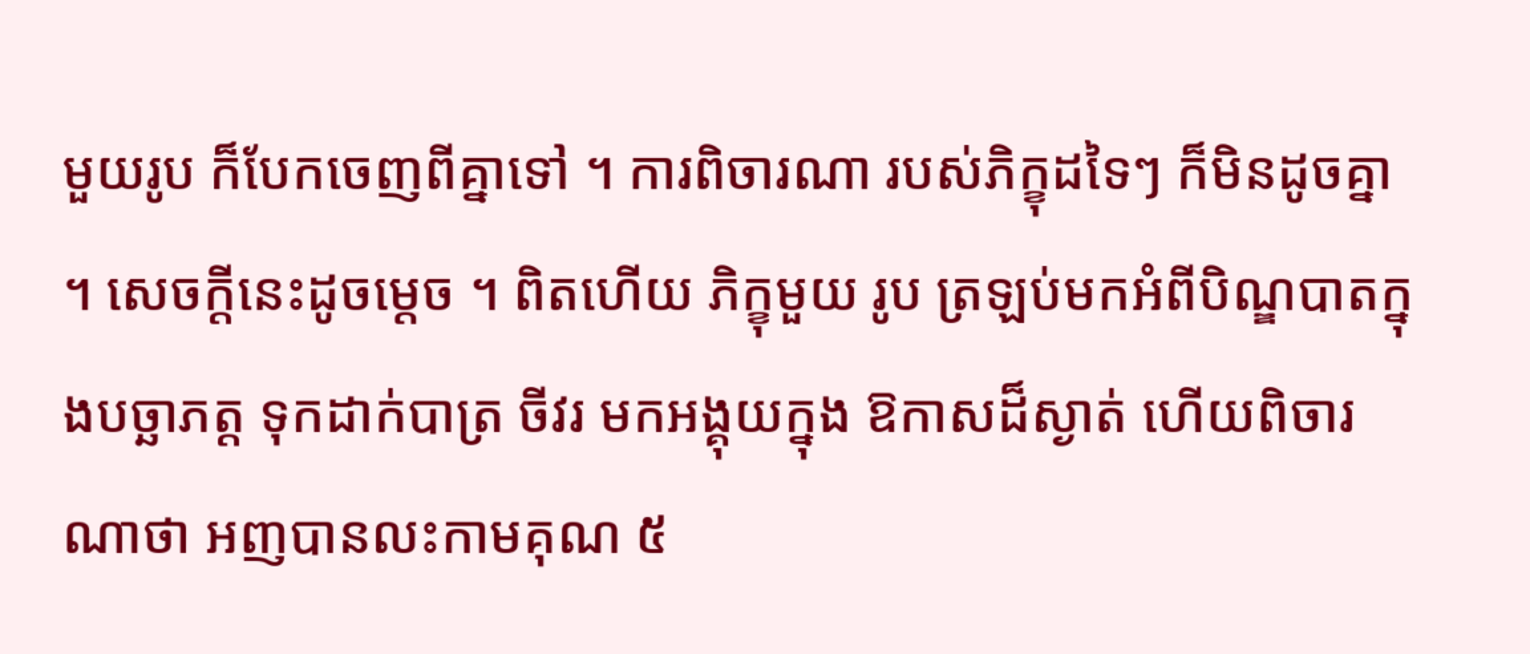មួយរូប ក៏បែកចេញពីគ្នាទៅ ។ ការពិចារណា របស់ភិក្ខុដទៃៗ ក៏មិនដូចគ្នា ។ សេចក្តីនេះដូចម្តេច ។ ពិតហើយ ភិក្ខុមួយ រូប ត្រឡប់មកអំពីបិណ្ឌបាតក្នុងបច្ឆាភត្ត ទុកដាក់បាត្រ ចីវរ មកអង្គុយក្នុង ឱកាសដ៏ស្ងាត់ ហើយពិចារណាថា អញបានលះកាមគុណ ៥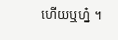ហើយឬហ្ន៎ ។